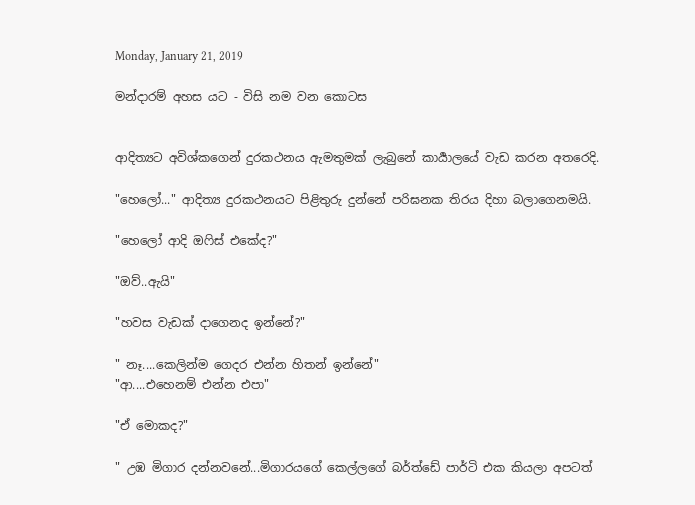Monday, January 21, 2019

මන්දාරම් අහස යට - විසි නම වන කොටස


ආදිත්‍යට අවිශ්කගෙන් දුරකථනය ඇමතුමක් ලැබුනේ කාර්‍යාලයේ වැඩ කරන අතරෙදි.

"හෙලෝ..." ආදිත්‍ය දුරකථනයට පිළිතුරු දුන්නේ පරිඝනක තිරය දිහා බලාගෙනමයි.

"හෙලෝ ආදි ඔෆිස් එකේද?"

"ඔව්..ඇයි"

"හවස වැඩක් දාගෙනද ඉන්නේ?"

" නෑ....කෙලින්ම ගෙදර එන්න හිතන් ඉන්නේ"
"ආ....එහෙනම් එන්න එපා"

"ඒ මොකද?"

" උඹ මිගාර දන්නවනේ...මිගාරයගේ කෙල්ලගේ බර්ත්ඩේ පාර්ටි එක කියලා අපටත්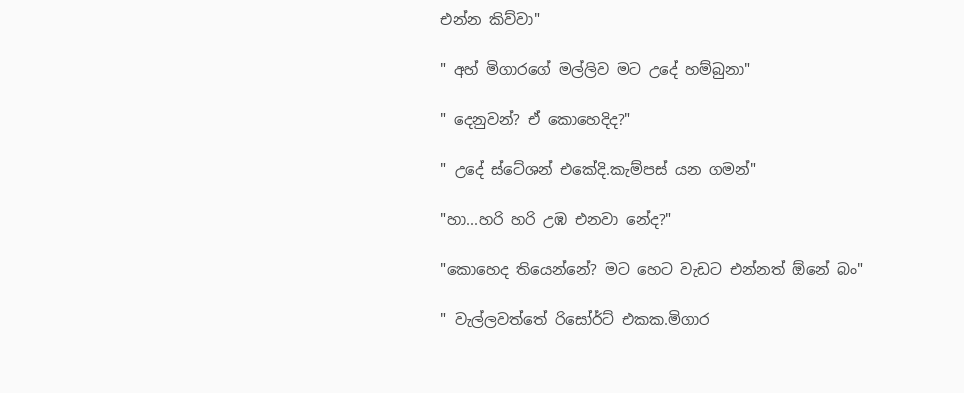එන්න කිව්වා"

" අහ් මිගාරගේ මල්ලිව මට උදේ හම්බුනා"

" දෙනුවන්? ඒ කොහෙදිද?"

" උදේ ස්ටේශන් එකේදි.කැම්පස් යන ගමන්"

"හා...හරි හරි උඹ එනවා නේද?"

"කොහෙද තියෙන්නේ? මට හෙට වැඩට එන්නත් ඕනේ බං"

" වැල්ලවත්තේ රිසෝර්ට් එකක.මිගාර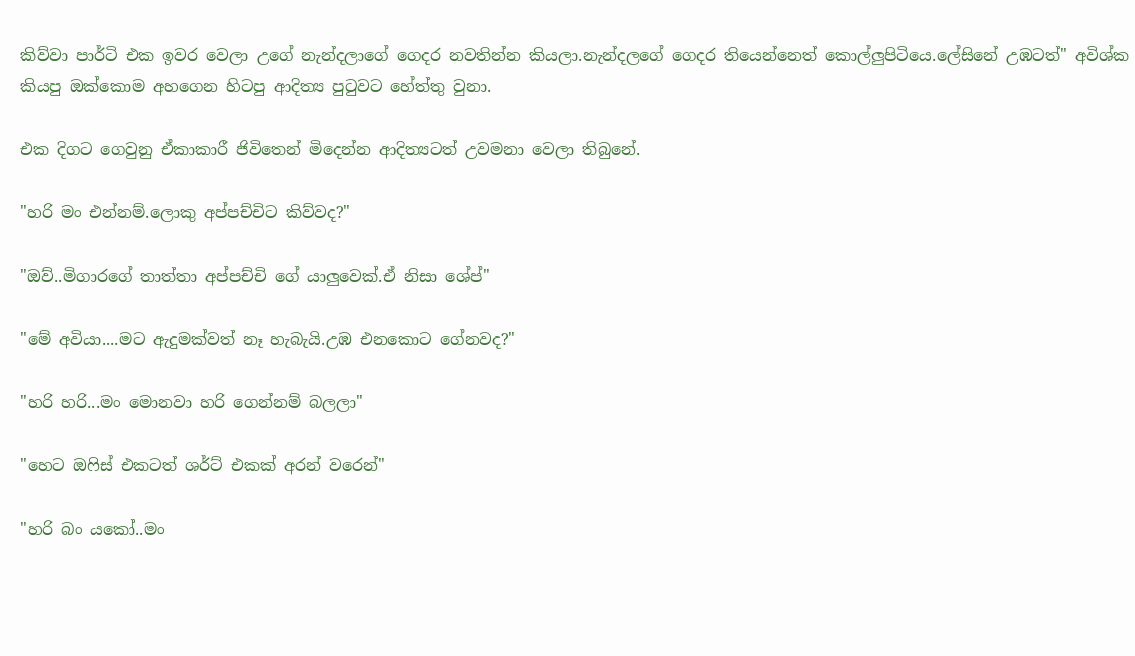කිව්වා පාර්ටි එක ඉවර වෙලා උගේ නැන්දලාගේ ගෙදර නවතින්න කියලා.නැන්දලගේ ගෙදර තියෙන්නෙත් කොල්ලුපිටියෙ.ලේසිනේ උඹටත්" අවිශ්ක කියපු ඔක්කොම අහගෙන හිටපු ආදිත්‍ය පුටුවට හේත්තු වුනා.

එක දිගට ගෙවුනු ඒකාකාරී ජිවිතෙන් මිදෙන්න ආදිත්‍යටත් උවමනා වෙලා තිබුනේ.

"හරි මං එන්නම්.ලොකු අප්පච්චිට කිව්වද?"

"ඔව්..මිගාරගේ තාත්තා අප්පච්චි ගේ යාලුවෙක්.ඒ නිසා ශේප්"

"මේ අවියා....මට ඇදුමක්වත් නෑ හැබැයි.උඹ එනකොට ගේනවද?"

"හරි හරි...මං මොනවා හරි ගෙන්නම් බලලා"

"හෙට ඔෆිස් එකටත් ශර්ට් එකක් අරන් වරෙන්"

"හරි බං යකෝ..මං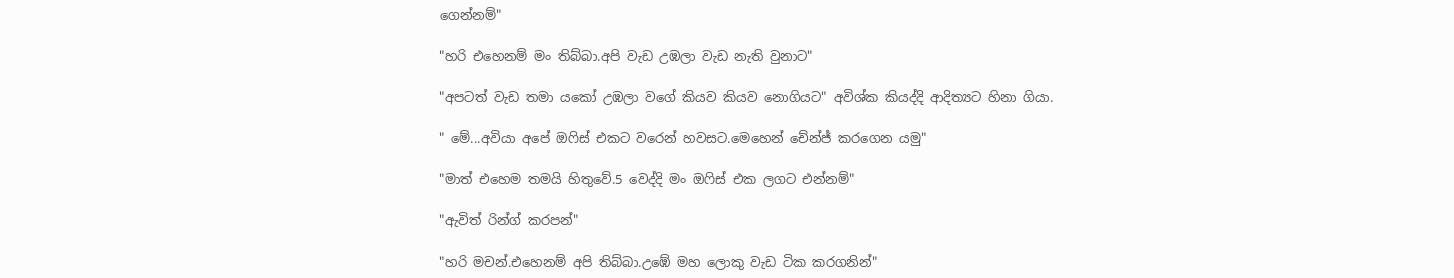ගෙන්නම්"

"හරි එහෙනම් මං තිබ්බා.අපි වැඩ උඹලා වැඩ නැති වුනාට"

"අපටත් වැඩ තමා යකෝ උඹලා වගේ කියව කියව නොගියට" අවිශ්ක කියද්දි ආදිත්‍යට හිනා ගියා.

" මේ...අවියා අපේ ඔෆිස් එකට වරෙන් හවසට.මෙහෙන් චේන්ජ් කරගෙන යමු"

"මාත් එහෙම තමයි හිතුවේ.5 වෙද්දි මං ඔෆිස් එක ලගට එන්නම්"

"ඇවිත් රින්ග් කරපන්"

"හරි මචන්.එහෙනම් අපි තිබ්බා.උඹේ මහ ලොකු වැඩ ටික කරගනින්"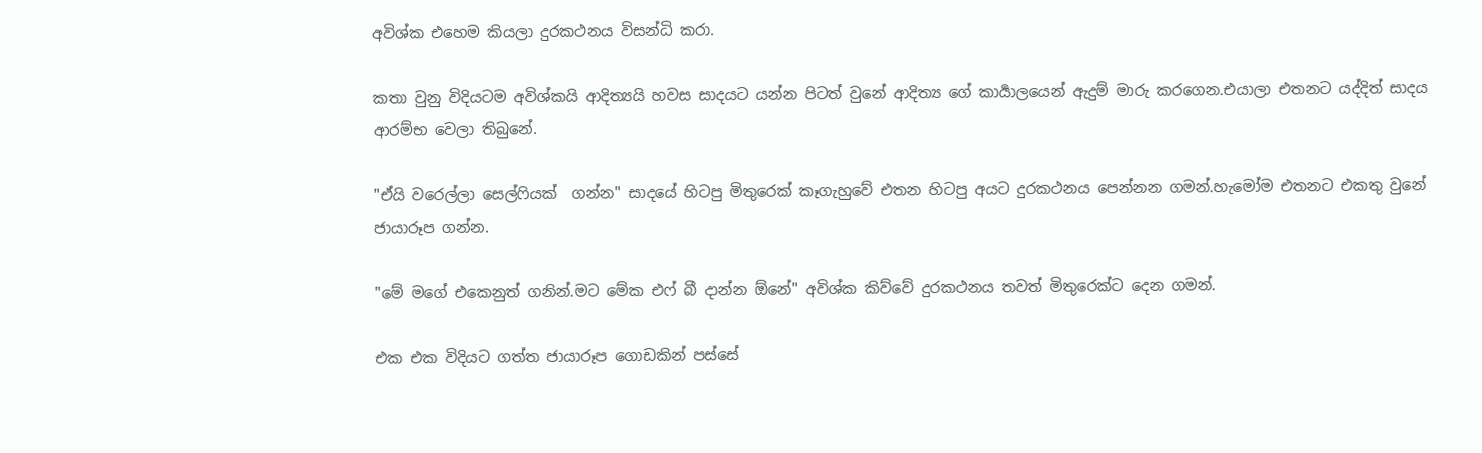අවිශ්ක එහෙම කියලා දුරකථනය විසන්ධි කරා.

කතා වුනු විදියටම අවිශ්කයි ආදිත්‍යයි හවස සාදයට යන්න පිටත් වුනේ ආදිත්‍ය ගේ කාර්‍යාලයෙන් ඇදුම් මාරු කරගෙන.එයාලා එතනට යද්දිත් සාදය ආරම්භ වෙලා තිබුනේ.

"ඒයි වරෙල්ලා සෙල්ෆියක්  ගන්න" සාදයේ හිටපු මිතුරෙක් කෑගැහුවේ එතන හිටපු අයට දුරකථනය පෙන්නන ගමන්.හැමෝම එතනට එකතු වුනේ ජායාරූප ගන්න.

"මේ මගේ එකෙනුත් ගනින්.මට මේක එෆ් බී දාන්න ඕනේ" අවිශ්ක කිව්වේ දුරකථනය තවත් මිතුරෙක්ට දෙන ගමන්.

එක එක විදියට ගත්ත ජායාරූප ගොඩකින් පස්සේ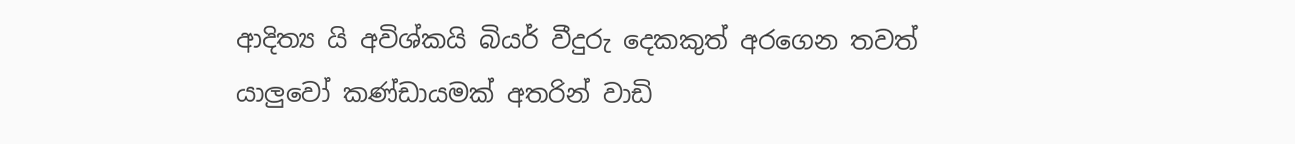ආදිත්‍ය යි අවිශ්කයි බියර් වීදුරු දෙකකුත් අරගෙන තවත් යාලුවෝ කණ්ඩායමක් අතරින් වාඩි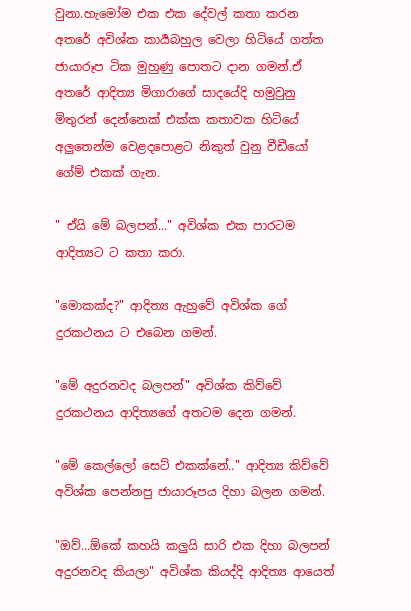වුනා.හැමෝම එක එක දේවල් කතා කරන අතරේ අවිශ්ක කාර්‍යබහුල වෙලා හිටියේ ගත්ත ජායාරූප ටික මුහුණු පොතට දාන ගමන්.ඒ අතරේ ආදිත්‍ය මිගාරාගේ සාදයේදි හමුවුනු මිතුරන් දෙන්නෙක් එක්ක කතාවක හිටියේ අලුතෙන්ම වෙළදපොළට නිකුත් වුනු වීඩීයෝ ගේම් එකක් ගැන.

" ඒයි මේ බලපන්..." අවිශ්ක එක පාරටම ආදිත්‍යට ට කතා කරා.

"මොකක්ද?" ආදිත්‍ය ඇහුවේ අවිශ්ක ගේ දුරකථනය ට එබෙන ගමන්.

"මේ අදුරනවද බලපන්" අවිශ්ක කිව්වේ දුරකථනය ආදිත්‍යගේ අතටම දෙන ගමන්.

"මේ කෙල්ලෝ සෙට් එකක්නේ.." ආදිත්‍ය කිව්වේ අවිශ්ක පෙන්නපු ජායාරූපය දිහා බලන ගමන්.

"ඔව්...ඕකේ කහයි කලුයි සාරි එක දිහා බලපන් අදුරනවද කියලා" අවිශ්ක කියද්දි ආදිත්‍ය ආයෙත්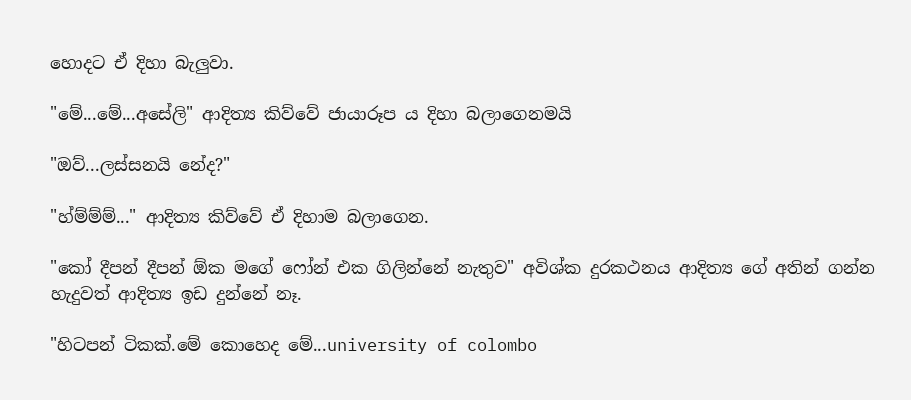හොදට ඒ දිහා බැලුවා.

"මේ...මේ...අසේලි" ආදිත්‍ය කිව්වේ ජායාරූප ය දිහා බලාගෙනමයි

"ඔව්...ලස්සනයි නේද?"

"හ්ම්ම්ම්..." ආදිත්‍ය කිව්වේ ඒ දිහාම බලාගෙන.

"කෝ දීපන් දීපන් ඕක මගේ ෆෝන් එක ගිලින්නේ නැතුව" අවිශ්ක දුරකථනය ආදිත්‍ය ගේ අතින් ගන්න හැදුවත් ආදිත්‍ය ඉඩ දුන්නේ නෑ.

"හිටපන් ටිකක්.මේ කොහෙද මේ...university of colombo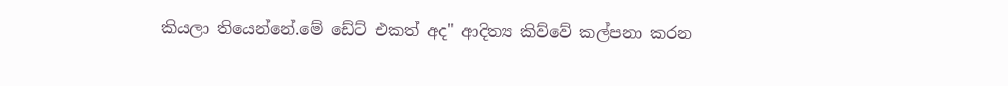කියලා තියෙන්නේ.මේ ඩේට් එකත් අද" ආදිත්‍ය කිව්වේ කල්පනා කරන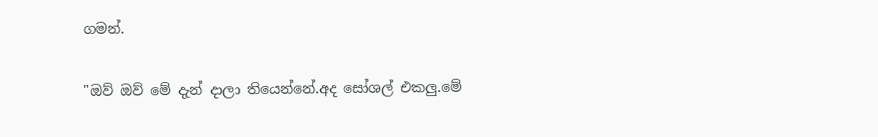ගමන්.

"ඔව් ඔව් මේ දැන් දාලා තියෙන්නේ.අද සෝශල් එකලු.මේ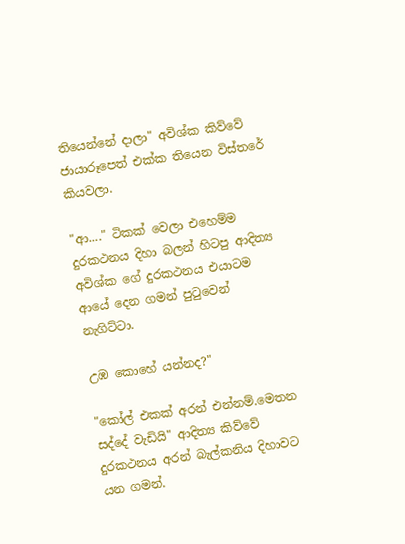තියෙන්නේ දාලා" අවිශ්ක කිව්වේ ජායාරූපෙත් එක්ක තියෙන විස්‍තරේ කියවලා.

"ආ...." ටිකක් වෙලා එහෙම්ම දුරකථනය දිහා බලන් හිටපු ආදිත්‍ය අවිශ්ක ගේ දුරකථනය එයාටම ආයේ දෙන ගමන් පුටුවෙන් නැගිට්ටා.

උඹ කොහේ යන්නද?"

"කෝල් එකක් අරන් එන්නම්.මෙතන සද්දේ වැඩියි" ආදිත්‍ය කිව්වේ දුරකථනය අරන් බැල්කනිය දිහාවට යන ගමන්.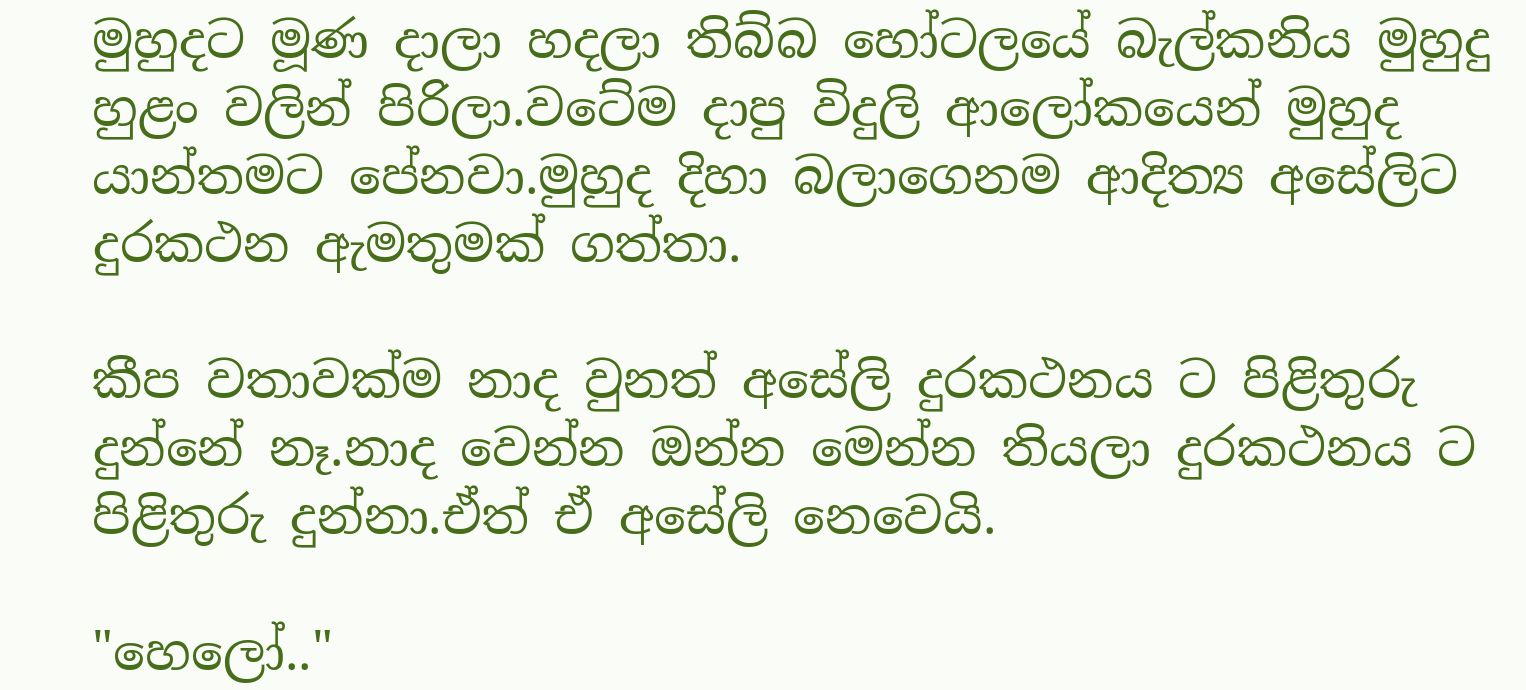මුහුදට මූණ දාලා හදලා තිබ්බ හෝටලයේ බැල්කනිය මුහුදු හුළං වලින් පිරිලා.වටේම දාපු විදුලි ආලෝකයෙන් මුහුද යාන්තමට පේනවා.මුහුද දිහා බලාගෙනම ආදිත්‍ය අසේලිට දුරකථන ඇමතුමක් ගත්තා.

කීප වතාවක්ම නාද වුනත් අසේලි දුරකථනය ට පිළිතුරු දුන්නේ නෑ.නාද වෙන්න ඔන්න මෙන්න තියලා දුරකථනය ට පිළිතුරු දුන්නා.ඒත් ඒ අසේලි නෙවෙයි.

"හෙලෝ.."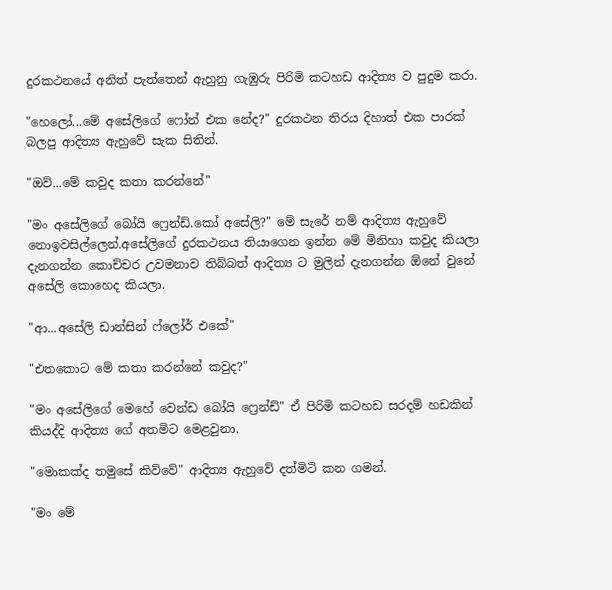දුරකථනයේ අනිත් පැත්තෙන් ඇහුනු ගැඹුරු පිරිමි කටහඩ ආදිත්‍ය ව පුදුම කරා.

"හෙලෝ...මේ අසේලිගේ ෆෝන් එක නේද?" දුරකථන තිරය දිහාත් එක පාරක් බලපු ආදිත්‍ය ඇහුවේ සැක සිතින්.

"ඔව්...මේ කවුද කතා කරන්නේ"

"මං අසේලිගේ බෝයි ෆ්‍රෙන්ඩ්.කෝ අසේලි?" මේ සැරේ නම් ආදිත්‍ය ඇහුවේ නොඉවසිල්ලෙන්.අසේලිගේ දුරකථනය තියාගෙන ඉන්න මේ මිනිහා කවුද කියලා දැනගන්න කොච්චර උවමනාව තිබ්බත් ආදිත්‍ය ට මුලින් දැනගන්න ඕනේ වුනේ අසේලි කොහෙද කියලා.

"ආ...අසේලි ඩාන්සින් ෆ්ලෝර් එකේ"

"එතකොට මේ කතා කරන්නේ කවුද?"

"මං අසේලිගේ මෙහේ වෙන්ඩ බෝයි ෆ්‍රෙන්ඩ්" ඒ පිරිමි කටහඩ සරදම් හඩකින් කියද්දි ආදිත්‍ය ගේ අතමිට මෙළවුනා.

"මොකක්ද තමුසේ කිව්වේ" ආදිත්‍ය ඇහුවේ දත්මිටි කන ගමන්.

"මං මේ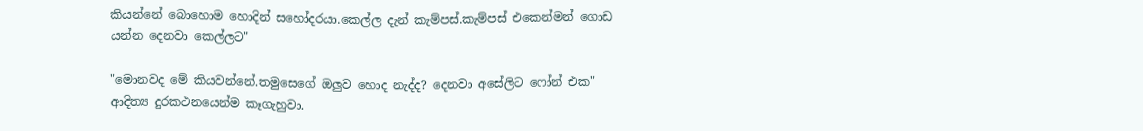කියන්නේ බොහොම හොදින් සහෝදරයා.කෙල්ල දැන් කැම්පස්.කැම්පස් එකෙන්මන් ගොඩ යන්න දෙනවා කෙල්ලට"

"මොනවද මේ කියවන්නේ.තමුසෙගේ ඔලුව හොද නැද්ද? දෙනවා අසේලිට ෆෝන් එක" ආදිත්‍ය දුරකථනයෙන්ම කෑගැහුවා.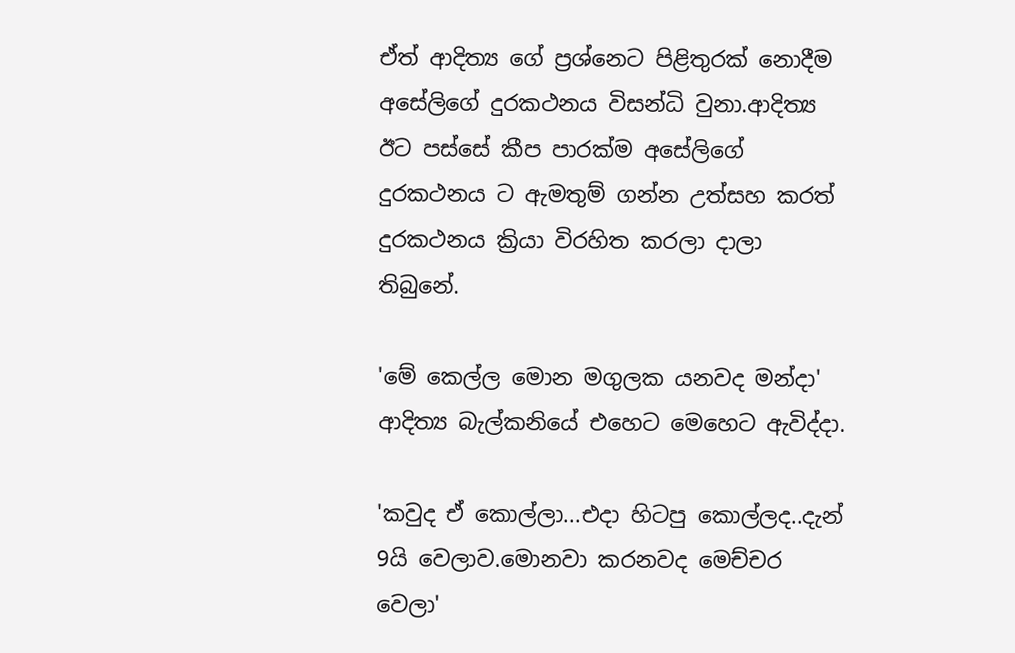ඒත් ආදිත්‍ය ගේ ප්‍රශ්නෙට පිළිතුරක් නොදීම අසේලිගේ දුරකථනය විසන්ධි වුනා.ආදිත්‍ය ඊට පස්සේ කීප පාරක්ම අසේලිගේ දුරකථනය ට ඇමතුම් ගන්න උත්සහ කරත් දුරකථනය ක්‍රියා විරහිත කරලා දාලා තිබුනේ.

'මේ කෙල්ල මොන මගුලක යනවද මන්දා' ආදිත්‍ය බැල්කනියේ එහෙට මෙහෙට ඇවිද්දා.

'කවුද ඒ කොල්ලා...එදා හිටපු කොල්ලද..දැන් 9යි වෙලාව.මොනවා කරනවද මෙච්චර වෙලා'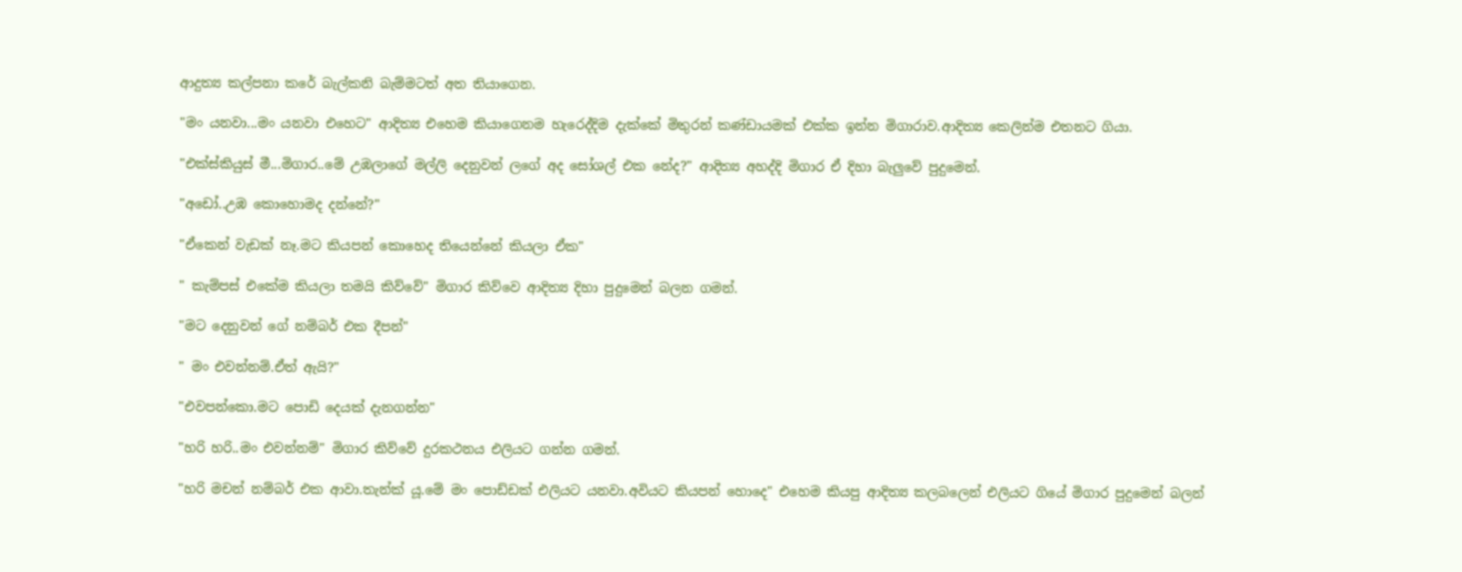ආදුත්‍ය කල්පනා කරේ බැල්කනි බැම්මටත් අත තියාගෙන.

"මං යනවා...මං යනවා එහෙට" ආදිත්‍ය එහෙම කියාගෙනම හැරෙද්දිම දැක්කේ මිතුරන් කණ්ඩායමක් එක්ක ඉන්න මිගාරාව.ආදිත්‍ය කෙලින්ම එතනට ගියා.

"එක්ස්කියුස් මී...මිගාර..මේ උඹලාගේ මල්ලි දෙනුවන් ලගේ අද සෝශල් එක නේද?" ආදිත්‍ය අහද්දි මිගාර ඒ දිහා බැලුවේ පුදුමෙන්.

"අඩෝ..උඹ කොහොමද දන්නේ?"

"ඒකෙන් වැඩක් නෑ.මට කියපන් කොහෙද තියෙන්නේ කියලා ඒක"

" කැම්පස් එකේම කියලා තමයි කිව්වේ" මිගාර කිව්වෙ ආදිත්‍ය දිහා පුදුමෙන් බලන ගමන්.

"මට දෙනුවන් ගේ නම්බර් එක දීපන්"

" මං එවන්නම්.ඒත් ඇයි?"

"එවපන්කො.මට පොඩි දෙයක් දැනගන්න"

"හරි හරි..මං එවන්නම්" මිගාර කිව්වේ දුරකථනය එලියට ගන්න ගමන්.

"හරි මචන් නම්බර් එක ආවා.තැන්ක් යූ.මේ මං පොඩ්ඩක් එලියට යනවා.අවියට කියපන් හොදෙ" එහෙම කියපු ආදිත්‍ය කලබලෙන් එලියට ගියේ මිගාර පුදුමෙන් බලන්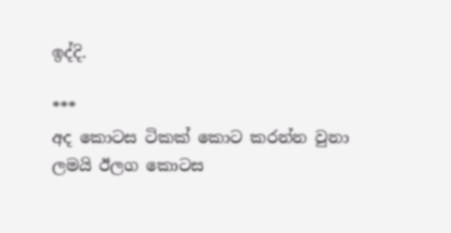ඉද්දි.

***
අද කොටස ටිකක් කොට කරන්න වුනා ලමයි ඊලග කොටස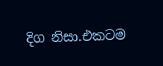දිග නිසා.එකටම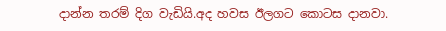දාන්න තරම් දිග වැඩියි.අද හවස ඊලගට කොටස දානවා.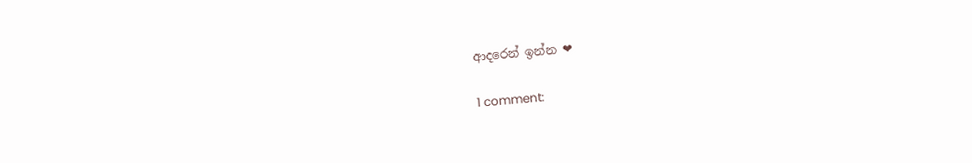ආදරෙන් ඉන්න ❤

1 comment: